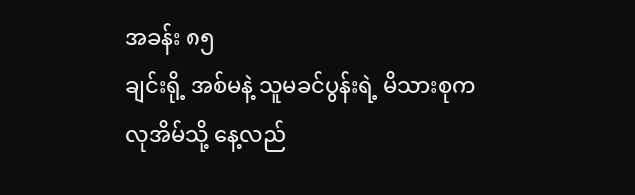အခန်း ၈၅
ချင်းရို့ အစ်မနဲ့ သူမခင်ပွန်းရဲ့ မိသားစုက လုအိမ်သို့ နေ့လည်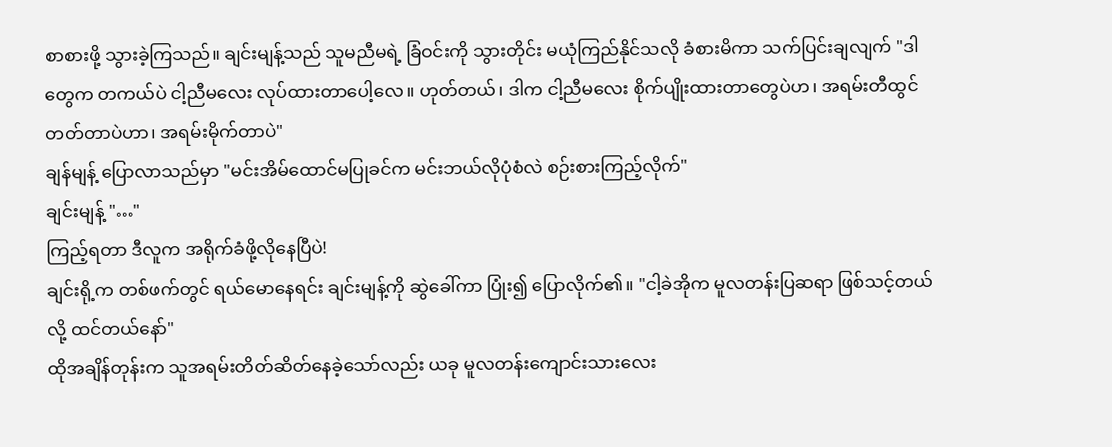စာစားဖို့ သွားခဲ့ကြသည်။ ချင်းမျန့်သည် သူမညီမရဲ့ ခြံဝင်းကို သွားတိုင်း မယုံကြည်နိုင်သလို ခံစားမိကာ သက်ပြင်းချလျက် "ဒါတွေက တကယ်ပဲ ငါ့ညီမလေး လုပ်ထားတာပေါ့လေ။ ဟုတ်တယ်၊ ဒါက ငါ့ညီမလေး စိုက်ပျိုးထားတာတွေပဲဟ၊ အရမ်းတီထွင်တတ်တာပဲဟာ၊ အရမ်းမိုက်တာပဲ"
ချန်မျန့် ပြောလာသည်မှာ "မင်းအိမ်ထောင်မပြုခင်က မင်းဘယ်လိုပုံစံလဲ စဉ်းစားကြည့်လိုက်"
ချင်းမျန့် "…"
ကြည့်ရတာ ဒီလူက အရိုက်ခံဖို့လိုနေပြီပဲ!
ချင်းရို့က တစ်ဖက်တွင် ရယ်မောနေရင်း ချင်းမျန့်ကို ဆွဲခေါ်ကာ ပြုံး၍ ပြောလိုက်၏။ "ငါ့ခဲအိုက မူလတန်းပြဆရာ ဖြစ်သင့်တယ်လို့ ထင်တယ်နော်"
ထိုအချိန်တုန်းက သူအရမ်းတိတ်ဆိတ်နေခဲ့သော်လည်း ယခု မူလတန်းကျောင်းသားလေး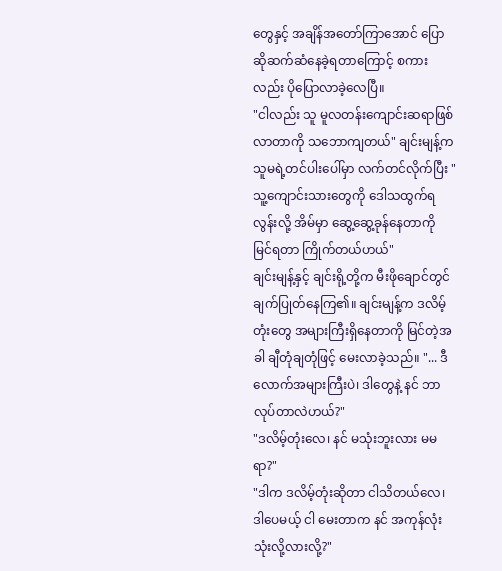တွေနှင့် အချိန်အတော်ကြာအောင် ပြောဆိုဆက်ဆံနေခဲ့ရတာကြောင့် စကားလည်း ပိုပြောလာခဲ့လေပြီ။
"ငါလည်း သူ မူလတန်းကျောင်းဆရာဖြစ်လာတာကို သဘောကျတယ်" ချင်းမျန့်က သူမရဲ့တင်ပါးပေါ်မှာ လက်တင်လိုက်ပြီး "သူ့ကျောင်းသားတွေကို ဒေါသထွက်ရလွန်းလို့ အိမ်မှာ ဆွေ့ဆွေ့ခုန်နေတာကို မြင်ရတာ ကြိုက်တယ်ဟယ်"
ချင်းမျန့်နှင့် ချင်းရို့တို့က မီးဖိုချောင်တွင် ချက်ပြုတ်နေကြ၏။ ချင်းမျန့်က ဒလိမ့်တုံးတွေ အများကြီးရှိနေတာကို မြင်တဲ့အခါ ချီတုံချတုံဖြင့် မေးလာခဲ့သည်။ "... ဒီလောက်အများကြီးပဲ၊ ဒါတွေနဲ့ နင် ဘာလုပ်တာလဲဟယ်?"
"ဒလိမ့်တုံးလေ၊ နင် မသုံးဘူးလား မမရာ?"
"ဒါက ဒလိမ့်တုံးဆိုတာ ငါသိတယ်လေ၊ ဒါပေမယ့် ငါ မေးတာက နင် အကုန်လုံးသုံးလို့လားလို့?"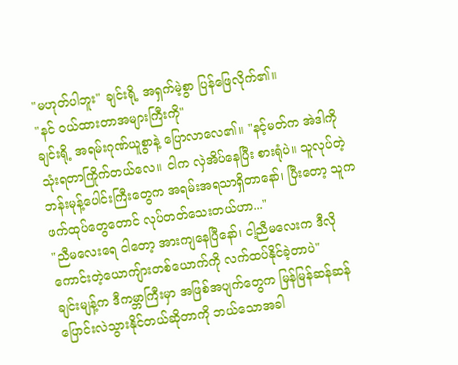"မဟုတ်ပါဘူး" ချင်းရို့ အရှက်မဲ့စွာ ပြန်ဖြေလိုက်၏။
"နင် ဝယ်ထားတာအများကြီးကို"
ချင်းရို့ အရမ်းဂုဏ်ယူစွာနဲ့ ပြောလာလေ၏။ "နင့်မတ်က အဲဒါကို သုံးရတာကြိုက်တယ်လေ။ ငါက လှဲအိပ်နေပြီး စားရုံပဲ။ သူလုပ်တဲ့ ဘန်းမုန့်ပေါင်းကြီးတွေက အရမ်းအရသာရှိတာနော်၊ ပြီးတော့ သူက ဖက်ထုပ်တွေတောင် လုပ်တတ်သေးတယ်ဟာ..."
"ညီမလေးရေ ငါတော့ အားကျနေပြီနော်၊ ငါ့ညီမလေးက ဒီလိုကောင်းတဲ့ယောကျ်ားတစ်ယောက်ကို လက်ထပ်နိုင်ခဲ့တာပဲ"
ချင်းမျန့်က ဒီကမ္ဘာကြီးမှာ အဖြစ်အပျက်တွေက မြန်မြန်ဆန်ဆန် ပြောင်းလဲသွားနိုင်တယ်ဆိုတာကို ဘယ်သောအခါ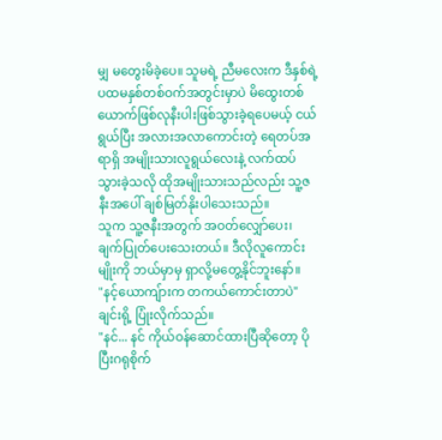မျှ မတွေးမိခဲ့ပေ။ သူမရဲ့ ညီမလေးက ဒီနှစ်ရဲ့ ပထမနှစ်တစ်ဝက်အတွင်းမှာပဲ မိထွေးတစ်ယောက်ဖြစ်လုနီးပါးဖြစ်သွားခဲ့ရပေမယ့် ငယ်ရွယ်ပြီး အလားအလာကောင်းတဲ့ ရေတပ်အရာရှိ အမျိုးသားလူရွယ်လေးနဲ့ လက်ထပ်သွားခဲ့သလို ထိုအမျိုးသားသည်လည်း သူ့ဇနီးအပေါ် ချစ်မြတ်နိုးပါသေးသည်။
သူက သူ့ဇနီးအတွက် အဝတ်လျှော်ပေး၊ ချက်ပြုတ်ပေးသေးတယ်။ ဒီလိုလူကောင်းမျိုးကို ဘယ်မှာမှ ရှာလို့မတွေ့နိုင်ဘူးနော်။
"နင့်ယောကျ်ားက တကယ်ကောင်းတာပဲ"
ချင်းရို့ ပြုံးလိုက်သည်။
"နင်... နင် ကိုယ်ဝန်ဆောင်ထားပြီဆိုတော့ ပိုပြီးဂရုစိုက်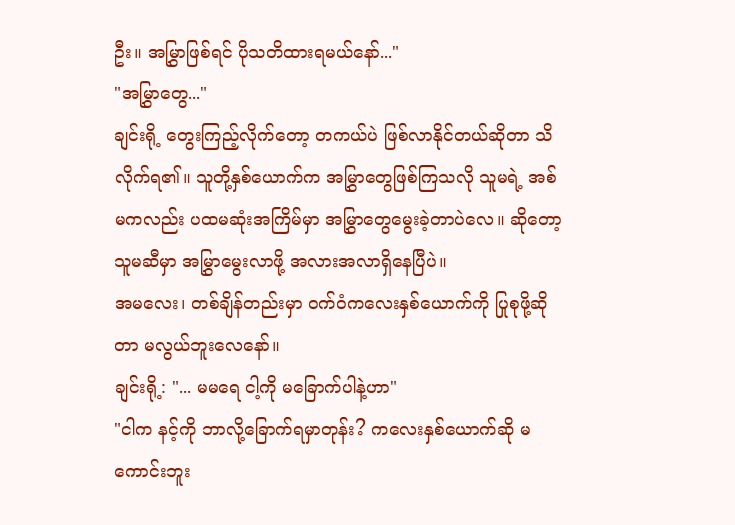ဦး။ အမြွှာဖြစ်ရင် ပိုသတိထားရမယ်နော်..."
"အမြွှာတွေ..."
ချင်းရို့ တွေးကြည့်လိုက်တော့ တကယ်ပဲ ဖြစ်လာနိုင်တယ်ဆိုတာ သိလိုက်ရ၏။ သူတို့နှစ်ယောက်က အမြွှာတွေဖြစ်ကြသလို သူမရဲ့ အစ်မကလည်း ပထမဆုံးအကြိမ်မှာ အမြွှာတွေမွေးခဲ့တာပဲလေ။ ဆိုတော့ သူမဆီမှာ အမြွှာမွေးလာဖို့ အလားအလာရှိနေပြီပဲ။
အမလေး၊ တစ်ချိန်တည်းမှာ ဝက်ဝံကလေးနှစ်ယောက်ကို ပြုစုဖို့ဆိုတာ မလွယ်ဘူးလေနော်။
ချင်းရို့: "... မမရေ ငါ့ကို မခြောက်ပါနဲ့ဟာ"
"ငါက နင့်ကို ဘာလို့ခြောက်ရမှာတုန်း? ကလေးနှစ်ယောက်ဆို မကောင်းဘူး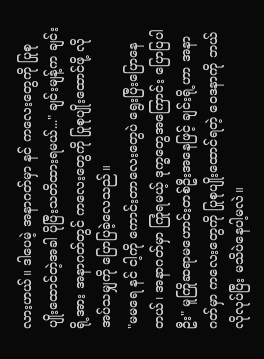လားဟယ်။ ဒါပေမဲ့ အနာဂတ်မှာ နင် ကလေးတွေကို ပြုစုပျိုးထောင်တဲ့အခါ ပိုပြီးသတိထားရမယ်..." ချင်းမျန့်က ချင်းရို့အား အနာဂတ်တွင် ကလေးတွေကို ပြုစုပျိုးထောင်ဖို့ လိုအပ်သမျှကို ပြောပြခဲ့လေသည်။
"မမရေ နင် ငါ့ကို ကောင်းတာလေးတွေပဲ ရွေးပြီးပြောနေတယ်၊ အနာဂတ်မှာ ကြုံရမယ့် ဒုက္ခတွေအကြောင်း ပြောပြပါဦး" မူကြိုဆရာမဟောင်းတစ်ဦးအနေဖြင့် ချင်းရို့ဟာ အနာဂတ်မှာ ကလေးတွေကို ပြုစုပျိုးထောင်ရတဲ့ ဝေဒနာကို ဘယ်လိုလုပ်ပြီး မသိပဲနေပါ့မလဲ။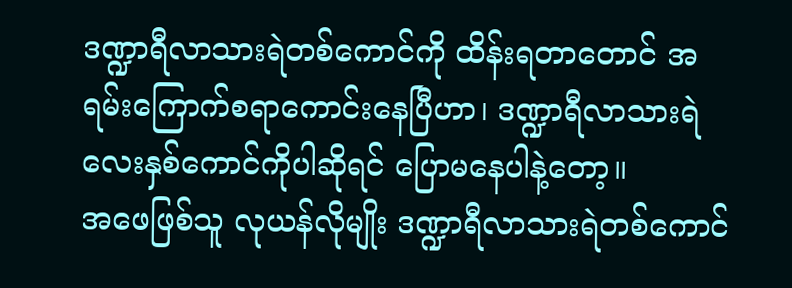ဒဏ္ဍာရီလာသားရဲတစ်ကောင်ကို ထိန်းရတာတောင် အရမ်းကြောက်စရာကောင်းနေပြီဟာ၊ ဒဏ္ဍာရီလာသားရဲလေးနှစ်ကောင်ကိုပါဆိုရင် ပြောမနေပါနဲ့တော့။
အဖေဖြစ်သူ လုယန်လိုမျိုး ဒဏ္ဍာရီလာသားရဲတစ်ကောင်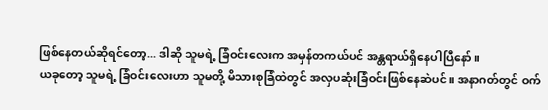ဖြစ်နေတယ်ဆိုရင်တော့... ဒါဆို သူမရဲ့ ခြံဝင်းလေးက အမှန်တကယ်ပင် အန္တရာယ်ရှိနေပါပြီနော်။
ယခုတော့ သူမရဲ့ ခြံဝင်းလေးဟာ သူမတို့ မိသားစုခြံထဲတွင် အလှပဆုံးခြံဝင်းဖြစ်နေဆဲပင်။ အနာဂတ်တွင် ဝက်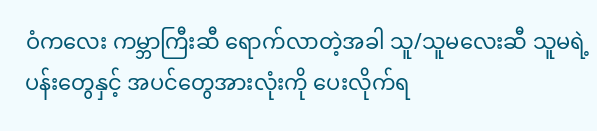ဝံကလေး ကမ္ဘာကြီးဆီ ရောက်လာတဲ့အခါ သူ/သူမလေးဆီ သူမရဲ့ ပန်းတွေနှင့် အပင်တွေအားလုံးကို ပေးလိုက်ရ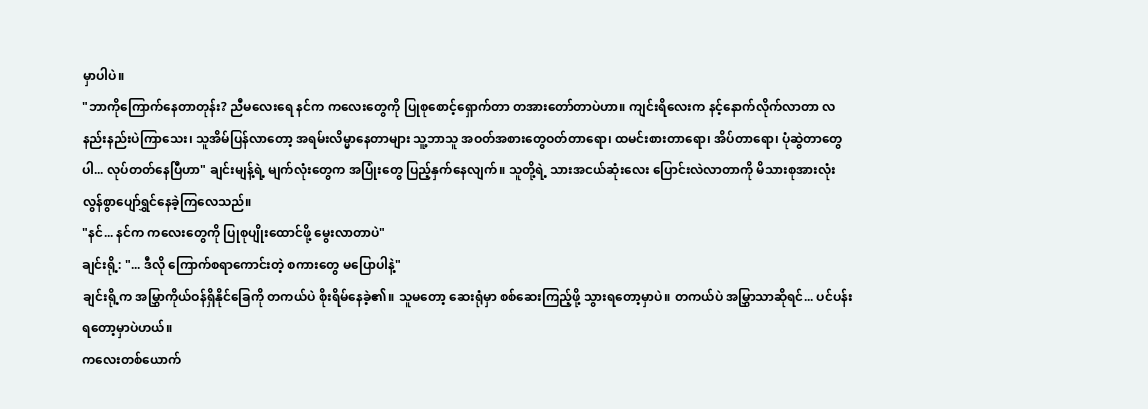မှာပါပဲ။
"ဘာကိုကြောက်နေတာတုန်း? ညီမလေးရေ နင်က ကလေးတွေကို ပြုစုစောင့်ရှောက်တာ တအားတော်တာပဲဟာ။ ကျင်းရိလေးက နင့်နောက်လိုက်လာတာ လနည်းနည်းပဲကြာသေး၊ သူအိမ်ပြန်လာတော့ အရမ်းလိမ္မာနေတာများ သူ့ဘာသူ အဝတ်အစားတွေဝတ်တာရော၊ ထမင်းစားတာရော၊ အိပ်တာရော၊ ပုံဆွဲတာတွေပါ... လုပ်တတ်နေပြီဟာ" ချင်းမျန့်ရဲ့ မျက်လုံးတွေက အပြုံးတွေ ပြည့်နှက်နေလျက်။ သူတို့ရဲ့ သားအငယ်ဆုံးလေး ပြောင်းလဲလာတာကို မိသားစုအားလုံး လွန်စွာပျော်ရွှင်နေခဲ့ကြလေသည်။
"နင်... နင်က ကလေးတွေကို ပြုစုပျိုးထောင်ဖို့ မွေးလာတာပဲ"
ချင်းရို့: "... ဒီလို ကြောက်စရာကောင်းတဲ့ စကားတွေ မပြောပါနဲ့"
ချင်းရို့က အမြွှာကိုယ်ဝန်ရှိနိုင်ခြေကို တကယ်ပဲ စိုးရိမ်နေခဲ့၏။ သူမတော့ ဆေးရုံမှာ စစ်ဆေးကြည့်ဖို့ သွားရတော့မှာပဲ။ တကယ်ပဲ အမြွှာသာဆိုရင်... ပင်ပန်းရတော့မှာပဲဟယ်။
ကလေးတစ်ယောက်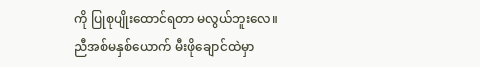ကို ပြုစုပျိုးထောင်ရတာ မလွယ်ဘူးလေ။
ညီအစ်မနှစ်ယောက် မီးဖိုချောင်ထဲမှာ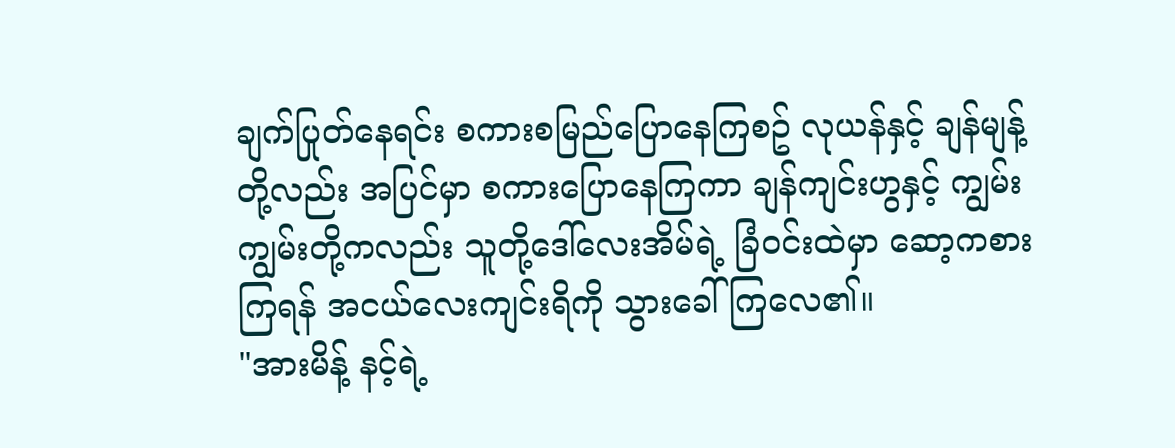ချက်ပြုတ်နေရင်း စကားစမြည်ပြောနေကြစဥ် လုယန်နှင့် ချန်မျန့်တို့လည်း အပြင်မှာ စကားပြောနေကြကာ ချန်ကျင်းဟွနှင့် ကျွမ်းကျွမ်းတို့ကလည်း သူတို့ဒေါ်လေးအိမ်ရဲ့ ခြံဝင်းထဲမှာ ဆော့ကစားကြရန် အငယ်လေးကျင်းရိကို သွားခေါ်ကြလေ၏။
"အားမိန့် နင့်ရဲ့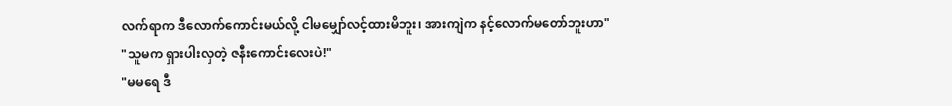လက်ရာက ဒီလောက်ကောင်းမယ်လို့ ငါမမျှော်လင့်ထားမိဘူး၊ အားကျဲက နင့်လောက်မတော်ဘူးဟာ"
"သူမက ရှားပါးလှတဲ့ ဇနီးကောင်းလေးပဲ!"
"မမရေ ဒီ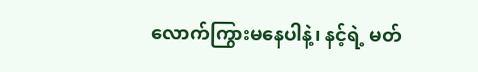လောက်ကြွားမနေပါနဲ့၊ နင့်ရဲ့ မတ်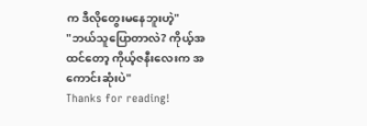က ဒီလိုတွေးမနေဘူးဟဲ့"
"ဘယ်သူပြောတာလဲ? ကိုယ့်အထင်တော့ ကိုယ့်ဇနီးလေးက အကောင်းဆုံးပဲ"
Thanks for reading!